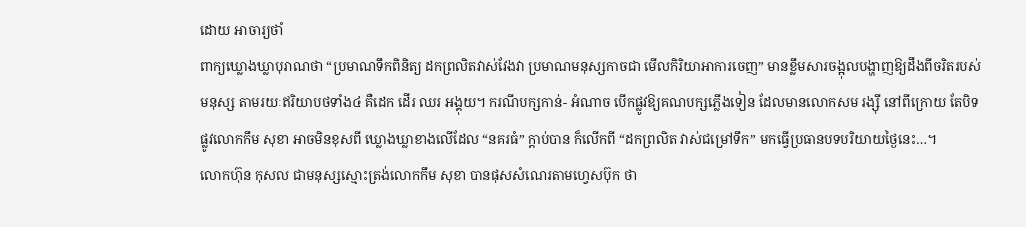ដោយ អាចារ្យថាំ
ពាក្យឃ្លោងឃ្លាបុរាណថា “ប្រមាណទឹកពិនិត្យ ដកព្រលិតវាស់វែងវា ប្រមាណមនុស្សកាចជា មើលកិរិយាអាការចេញ” មានខ្លឹមសារចង្អុលបង្ហាញឱ្យដឹងពីចរិតរបស់មនុស្ស តាមរយៈឥរិយាបថទាំង៤ គឺដេក ដើរ ឈរ អង្គុយ។ ករណីបក្សកាន់- អំណាច បើកផ្លូវឱ្យគណបក្សភ្លើងទៀន ដែលមានលោកសម រង្ស៊ី នៅពីក្រោយ តែបិទផ្លូវលោកកឹម សុខា អាចមិនខុសពី ឃ្លោងឃ្លាខាងលើដែល “នគរធំ” ក្តាប់បាន ក៏លើកពី “ដកព្រលិត វាស់ជម្រៅទឹក” មកធ្វើប្រធានបទបរិយាយថ្ងៃនេះ…។
លោកហ៊ុន កុសល ជាមនុស្សស្មោះត្រង់លោកកឹម សុខា បានផុសសំណេរតាមហ្វេសប៊ុក ថា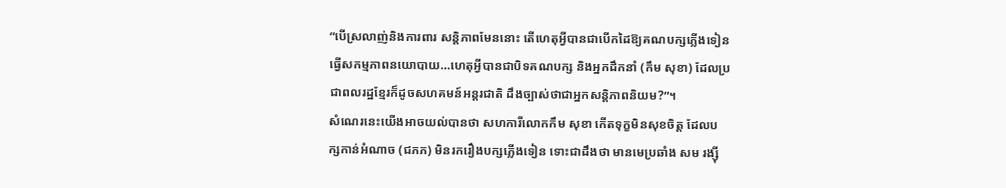“បើស្រលាញ់និងការពារ សន្តិភាពមែននោះ តើហេតុអ្វីបានជាបើកដៃឱ្យគណបក្សភ្លើងទៀន ធ្វើសកម្មភាពនយោបាយ…ហេតុអ្វីបានជាបិទគណបក្ស និងអ្នកដឹកនាំ (កឹម សុខា) ដែលប្រជាពលរដ្ឋខ្មែរក៏ដូចសហគមន៍អន្តរជាតិ ដឹងច្បាស់ថាជាអ្នកសន្តិភាពនិយម?”។
សំណេរនេះយើងអាចយល់បានថា សហការីលោកកឹម សុខា កើតទុក្ខមិនសុខចិត្ត ដែលបក្សកាន់អំណាច (ជភភ) មិនរករឿងបក្សភ្លើងទៀន ទោះជាដឹងថា មានមេប្រឆាំង សម រង្ស៊ី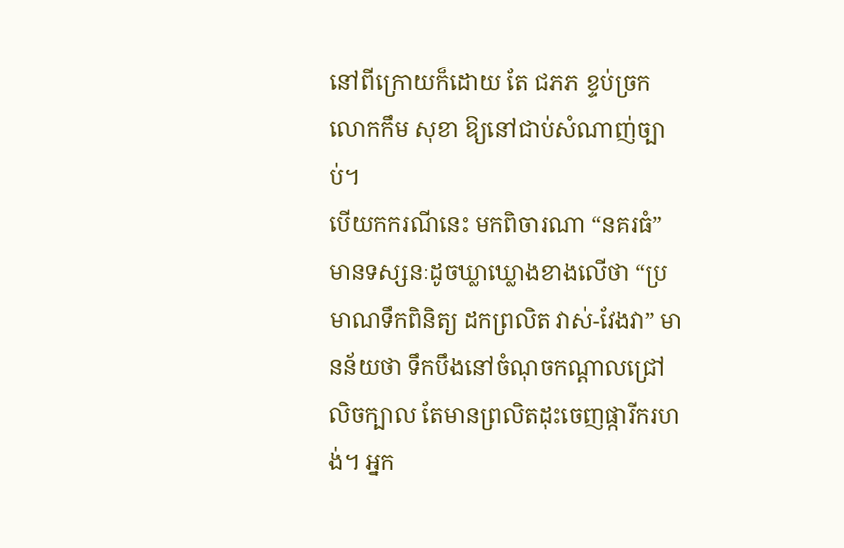នៅពីក្រោយក៏ដោយ តែ ជភភ ខ្ទប់ច្រកលោកកឹម សុខា ឱ្យនៅជាប់សំណាញ់ច្បាប់។
បើយកករណីនេះ មកពិចារណា “នគរធំ” មានទស្សនៈដូចឃ្លាឃ្លោងខាងលើថា “ប្រមាណទឹកពិនិត្យ ដកព្រលិត វាស់-វែងវា” មានន័យថា ទឹកបឹងនៅចំណុចកណ្តាលជ្រៅលិចក្បាល តែមានព្រលិតដុះចេញផ្ការីករហង់។ អ្នក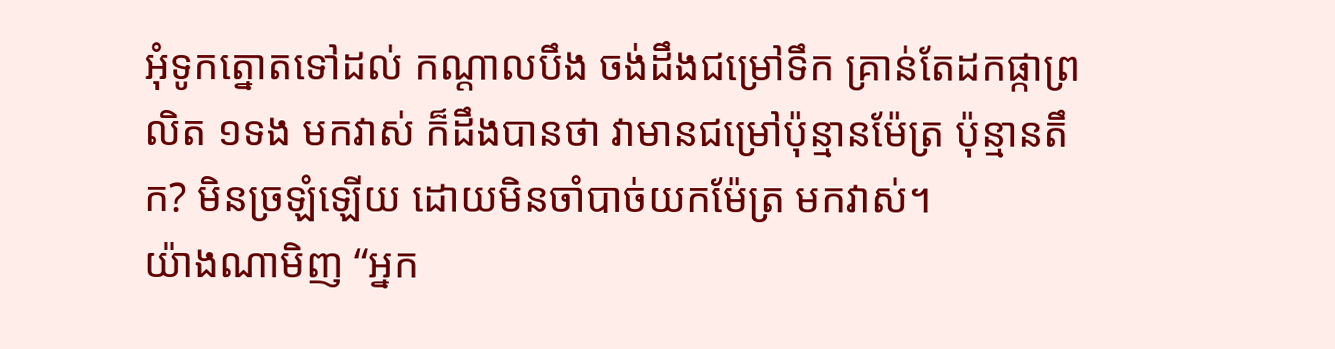អុំទូកត្នោតទៅដល់ កណ្តាលបឹង ចង់ដឹងជម្រៅទឹក គ្រាន់តែដកផ្កាព្រលិត ១ទង មកវាស់ ក៏ដឹងបានថា វាមានជម្រៅប៉ុន្មានម៉ែត្រ ប៉ុន្មានតឹក? មិនច្រឡំឡើយ ដោយមិនចាំបាច់យកម៉ែត្រ មកវាស់។
យ៉ាងណាមិញ “អ្នក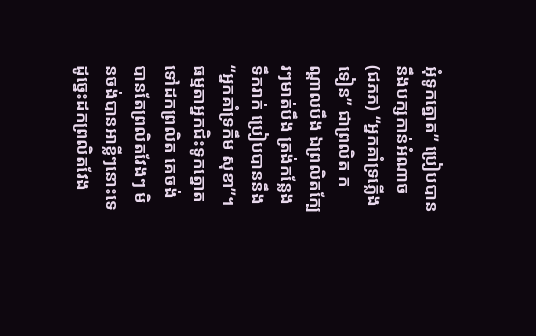អុំទូកត្នោត” ប្រៀបបាននឹងបក្សកាន់អំណាច (ជភភ) “អ្នកគាំទ្រភ្លើងទៀន” ជាព្រលិត កណ្តាលបឹង ឯព្រលិតក្បែរៗមាត់បឹង ត្រង់កន្លែងទឹករាក់ ប្រៀបបាននឹង “អ្នកគាំទ្រកឹម សុខា”។
ធម្មតាអ្នកជិះទូកត្នោត ទៅដកព្រលិត គេចង់បានតែព្រលិតវែងៗ មិនចង់បានអាខ្លីៗនោះទេ ដូច្នេះដកព្រលិតវែង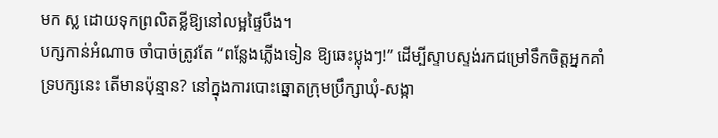មក ស្ល ដោយទុកព្រលិតខ្លីឱ្យនៅលម្អផ្ទៃបឹង។
បក្សកាន់អំណាច ចាំបាច់ត្រូវតែ “ពន្លែងភ្លើងទៀន ឱ្យឆេះប្លុងៗ!” ដើម្បីស្ទាបស្ទង់រកជម្រៅទឹកចិត្តអ្នកគាំទ្របក្សនេះ តើមានប៉ុន្មាន? នៅក្នុងការបោះឆ្នោតក្រុមប្រឹក្សាឃុំ-សង្កា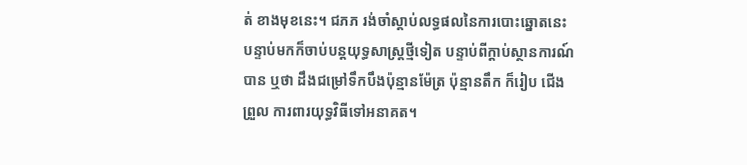ត់ ខាងមុខនេះ។ ជភភ រង់ចាំស្តាប់លទ្ធផលនៃការបោះឆ្នោតនេះ បន្ទាប់មកក៏ចាប់បន្តយុទ្ធសាស្ត្រថ្មីទៀត បន្ទាប់ពីក្តាប់ស្ថានការណ៍បាន ឬថា ដឹងជម្រៅទឹកបឹងប៉ុន្មានម៉ែត្រ ប៉ុន្មានតឹក ក៏រៀប ជើងព្រួល ការពារយុទ្ធវិធីទៅអនាគត។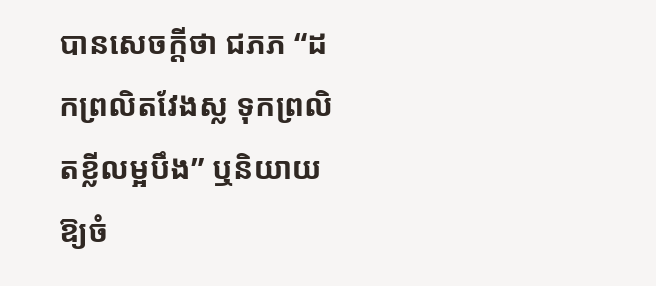បានសេចក្តីថា ជភភ “ដកព្រលិតវែងស្ល ទុកព្រលិតខ្លីលម្អបឹង” ឬនិយាយឱ្យចំ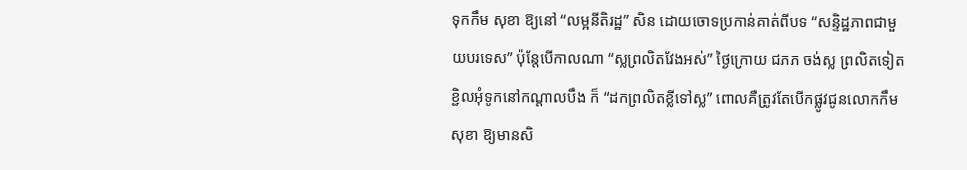ទុកកឹម សុខា ឱ្យនៅ “លម្អនីតិរដ្ឋ” សិន ដោយចោទប្រកាន់គាត់ពីបទ “សន្ទិដ្ឋភាពជាមួយបរទេស” ប៉ុន្តែបើកាលណា “ស្លព្រលិតវែងអស់” ថ្ងៃក្រោយ ជភភ ចង់ស្ល ព្រលិតទៀត ខ្ជិលអុំទូកនៅកណ្តាលបឹង ក៏ “ដកព្រលិតខ្លីទៅស្ល” ពោលគឺត្រូវតែបើកផ្លូវជូនលោកកឹម សុខា ឱ្យមានសិ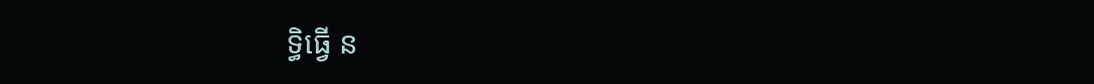ទ្ធិធ្វើ ន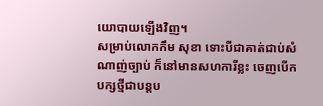យោបាយឡើងវិញ។
សម្រាប់លោកកឹម សុខា ទោះបីជាគាត់ជាប់សំណាញ់ច្បាប់ ក៏នៅមានសហការីខ្លះ ចេញបើកបក្សថ្មីជាបន្តប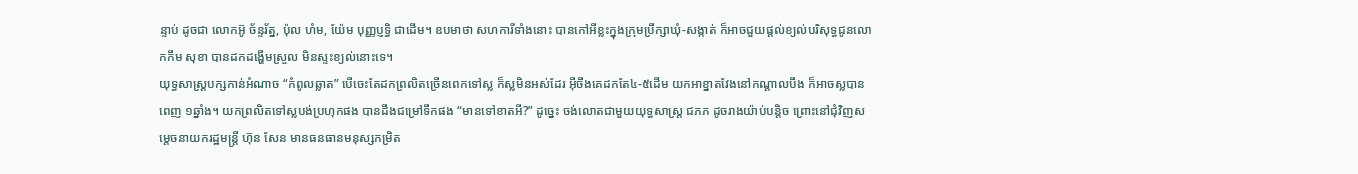ន្ទាប់ ដូចជា លោកអ៊ូ ច័ន្ទរ័ត្ន, ប៉ុល ហំម, យ៉ែម បុញ្ញប្ញទ្ធិ ជាដើម។ ឧបមាថា សហការីទាំងនោះ បានកៅអីខ្លះក្នុងក្រុមប្រឹក្សាឃុំ-សង្កាត់ ក៏អាចជួយផ្តល់ខ្យល់បរិសុទ្ធជូនលោកកឹម សុខា បានដកដង្ហើមស្រួល មិនស្ទះខ្យល់នោះទេ។
យុទ្ធសាស្ត្របក្សកាន់អំណាច “កំពូលឆ្លាត” បើចេះតែដកព្រលិតច្រើនពេកទៅស្ល ក៏ស្លមិនអស់ដែរ អ៊ីចឹងគេដកតែ៤-៥ដើម យកអាខ្នាតវែងនៅកណ្តាលបឹង ក៏អាចស្លបានពេញ ១ឆ្នាំង។ យកព្រលិតទៅស្លបង់ប្រហុកផង បានដឹងជម្រៅទឹកផង “មានទៅខាតអី?” ដូច្នេះ ចង់លោតជាមួយយុទ្ធសាស្ត្រ ជភភ ដូចរាងយ៉ាប់បន្តិច ព្រោះនៅជុំវិញសម្តេចនាយករដ្ឋមន្ត្រី ហ៊ុន សែន មានធនធានមនុស្សកម្រិត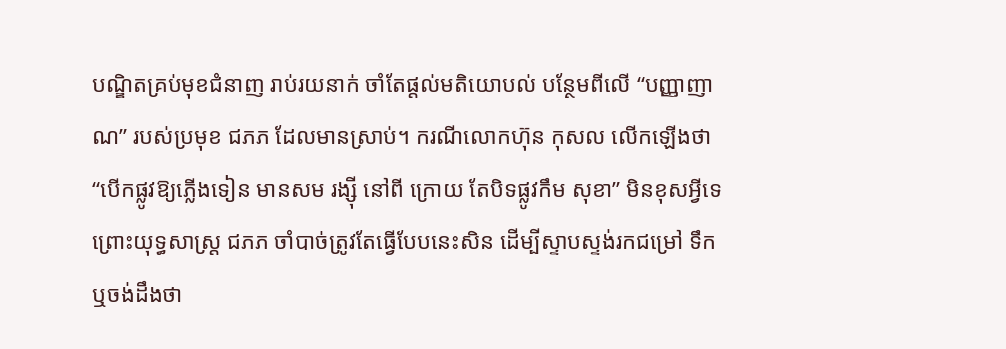បណ្ឌិតគ្រប់មុខជំនាញ រាប់រយនាក់ ចាំតែផ្តល់មតិយោបល់ បន្ថែមពីលើ “បញ្ញាញាណ” របស់ប្រមុខ ជភភ ដែលមានស្រាប់។ ករណីលោកហ៊ុន កុសល លើកឡើងថា “បើកផ្លូវឱ្យភ្លើងទៀន មានសម រង្ស៊ី នៅពី ក្រោយ តែបិទផ្លូវកឹម សុខា” មិនខុសអ្វីទេ ព្រោះយុទ្ធសាស្ត្រ ជភភ ចាំបាច់ត្រូវតែធ្វើបែបនេះសិន ដើម្បីស្ទាបស្ទង់រកជម្រៅ ទឹក ឬចង់ដឹងថា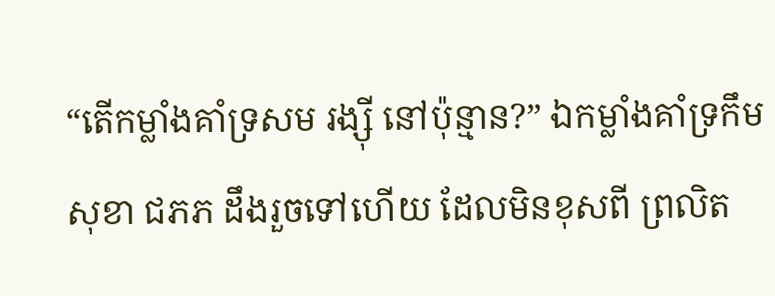“តើកម្លាំងគាំទ្រសម រង្ស៊ី នៅប៉ុន្មាន?” ឯកម្លាំងគាំទ្រកឹម សុខា ជភភ ដឹងរួចទៅហើយ ដែលមិនខុសពី ព្រលិត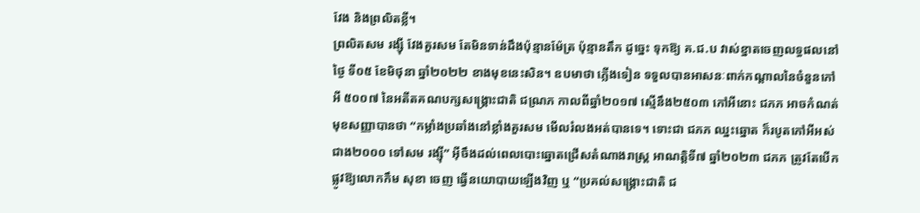វែង និងព្រលិតខ្លី។
ព្រលិតសម រង្ស៊ី វែងគួរសម តែមិនទាន់ដឹងប៉ុន្មានម៉ែត្រ ប៉ុន្មានតឹក ដូច្នេះ ទុកឱ្យ គ.ជ.ប វាស់ខ្នាតចេញលទ្ធផលនៅថ្ងៃ ទី០៥ ខែមិថុនា ឆ្នាំ២០២២ ខាងមុខនេះសិន។ ឧបមាថា ភ្លើងទៀន ទទួលបានអាសនៈពាក់កណ្តាលនៃចំនួនកៅអី ៥០០៧ នៃអតីតគណបក្សសង្គ្រោះជាតិ ជណ្រភ កាលពីឆ្នាំ២០១៧ ស្មើនឹង២៥០៣ កៅអីនោះ ជភភ អាចកំណត់មុខសញ្ញាបានថា “កម្លាំងប្រឆាំងនៅខ្លាំងគួរសម មើលរំលងអត់បានទេ។ ទោះជា ជភភ ឈ្នះឆ្នោត ក៏របូតកៅអីអស់ជាង២០០០ ទៅសម រង្ស៊ី” អ៊ីចឹងដល់ពេលបោះឆ្នោតជ្រើសតំណាងរាស្ត្រ អាណត្តិទី៧ ឆ្នាំ២០២៣ ជភភ ត្រូវតែបើកផ្លូវឱ្យលោកកឹម សុខា ចេញ ធ្វើនយោបាយឡើងវិញ ឬ “ប្រគល់សង្គ្រោះជាតិ ជ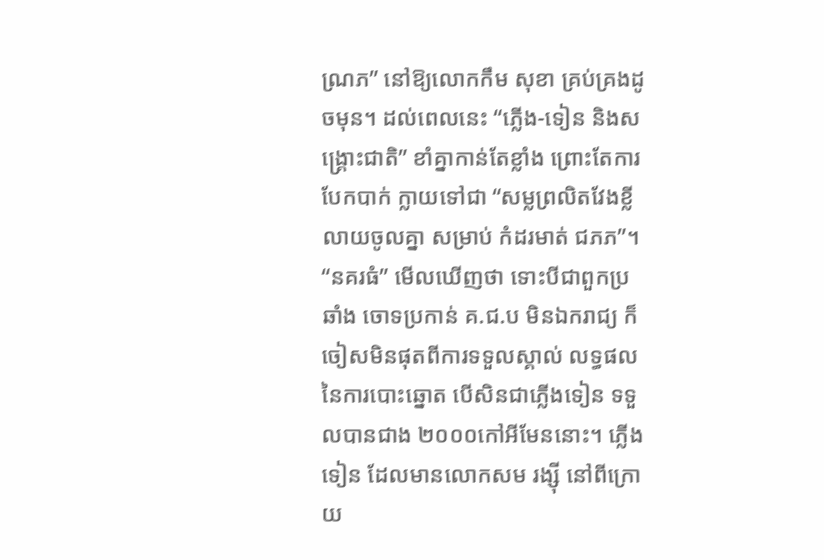ណ្រភ” នៅឱ្យលោកកឹម សុខា គ្រប់គ្រងដូចមុន។ ដល់ពេលនេះ “ភ្លើង-ទៀន និងសង្គ្រោះជាតិ” ខាំគ្នាកាន់តែខ្លាំង ព្រោះតែការបែកបាក់ ក្លាយទៅជា “សម្លព្រលិតវែងខ្លីលាយចូលគ្នា សម្រាប់ កំដរមាត់ ជភភ”។
“នគរធំ” មើលឃើញថា ទោះបីជាពួកប្រឆាំង ចោទប្រកាន់ គ.ជ.ប មិនឯករាជ្យ ក៏ចៀសមិនផុតពីការទទួលស្គាល់ លទ្ធផលនៃការបោះឆ្នោត បើសិនជាភ្លើងទៀន ទទួលបានជាង ២០០០កៅអីមែននោះ។ ភ្លើងទៀន ដែលមានលោកសម រង្ស៊ី នៅពីក្រោយ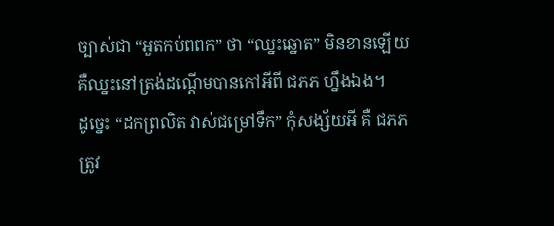ច្បាស់ជា “អួតកប់ពពក” ថា “ឈ្នះឆ្នោត” មិនខានឡើយ គឺឈ្នះនៅត្រង់ដណ្តើមបានកៅអីពី ជភភ ហ្នឹងឯង។
ដូច្នេះ “ដកព្រលិត វាស់ជម្រៅទឹក” កុំសង្ស័យអី គឺ ជភភ ត្រូវ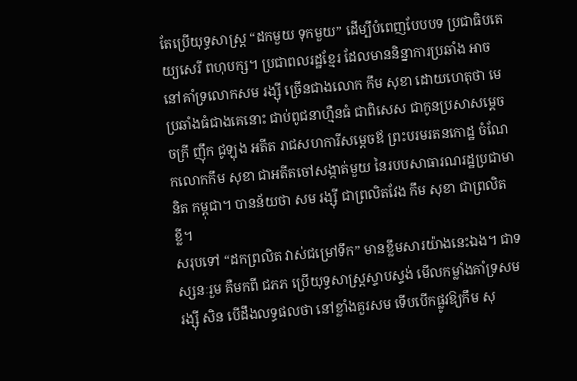តែប្រើយុទ្ធសាស្ត្រ “ដកមួយ ទុកមួយ” ដើម្បីបំពេញបែបបទ ប្រជាធិបតេយ្យសេរី ពហុបក្ស។ ប្រជាពលរដ្ឋខ្មែរ ដែលមាននិន្នាការប្រឆាំង អាចនៅគាំទ្រលោកសម រង្ស៊ី ច្រើនជាងលោក កឹម សុខា ដោយហេតុថា មេប្រឆាំងធំជាងគេនោះ ជាប់ពូជនាហ្មឺនធំ ជាពិសេស ជាកូនប្រសាសម្តេចចក្រី ញ៉ឹក ជូឡុង អតីត រាជសហការីសម្តេចឪ ព្រះបរមរតនកោដ្ឋ ចំណែកលោកកឹម សុខា ជាអតីតចៅសង្កាត់មួយ នៃរបបសាធារណរដ្ឋប្រជាមានិត កម្ពុជា។ បានន័យថា សម រង្ស៊ី ជាព្រលិតវែង កឹម សុខា ជាព្រលិតខ្លី។
សរុបទៅ “ដកព្រលិត វាស់ជម្រៅទឹក” មានខ្លឹមសារយ៉ាងនេះឯង។ ជាទស្សនៈរួម គឺមកពី ជភភ ប្រើយុទ្ធសាស្ត្រស្ទាបស្ទង់ មើលកម្លាំងគាំទ្រសម រង្ស៊ី សិន បើដឹងលទ្ធផលថា នៅខ្លាំងគួរសម ទើបបើកផ្លូវឱ្យកឹម សុ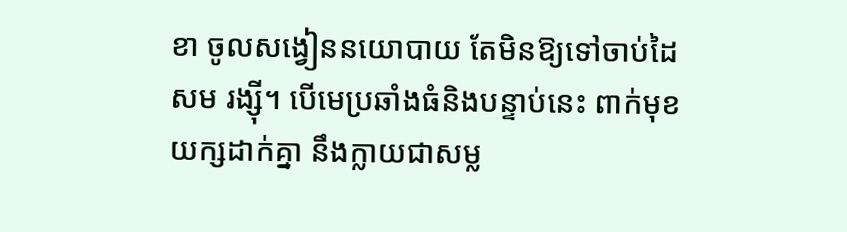ខា ចូលសង្វៀននយោបាយ តែមិនឱ្យទៅចាប់ដៃសម រង្ស៊ី។ បើមេប្រឆាំងធំនិងបន្ទាប់នេះ ពាក់មុខយក្សដាក់គ្នា នឹងក្លាយជាសម្ល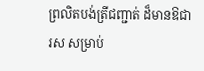ព្រលិតបង់ត្រីជញ្ជាត់ ដ៏មានឱជារស សម្រាប់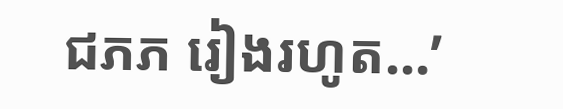ជភភ រៀងរហូត…’